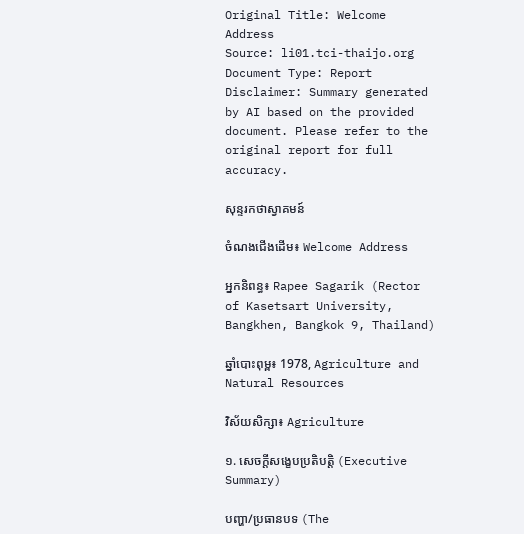Original Title: Welcome Address
Source: li01.tci-thaijo.org
Document Type: Report
Disclaimer: Summary generated by AI based on the provided document. Please refer to the original report for full accuracy.

សុន្ទរកថាស្វាគមន៍

ចំណងជើងដើម៖ Welcome Address

អ្នកនិពន្ធ៖ Rapee Sagarik (Rector of Kasetsart University, Bangkhen, Bangkok 9, Thailand)

ឆ្នាំបោះពុម្ព៖ 1978, Agriculture and Natural Resources

វិស័យសិក្សា៖ Agriculture

១. សេចក្តីសង្ខេបប្រតិបត្តិ (Executive Summary)

បញ្ហា/ប្រធានបទ (The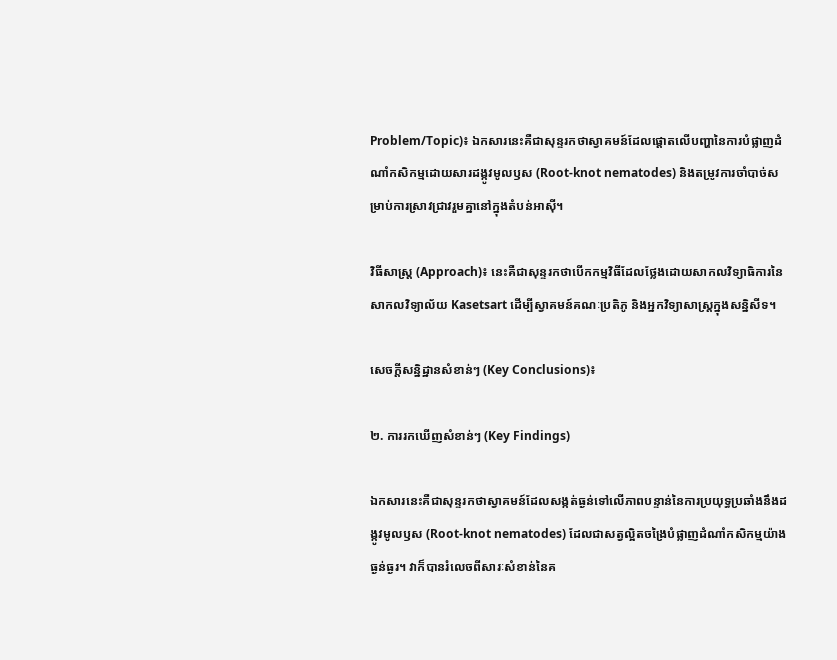Problem/Topic)៖ ឯកសារនេះគឺជាសុន្ទរកថាស្វាគមន៍ដែលផ្តោតលើបញ្ហានៃការបំផ្លាញដំណាំកសិកម្មដោយសារដង្កូវមូលឫស (Root-knot nematodes) និងតម្រូវការចាំបាច់សម្រាប់ការស្រាវជ្រាវរួមគ្នានៅក្នុងតំបន់អាស៊ី។

វិធីសាស្ត្រ (Approach)៖ នេះគឺជាសុន្ទរកថាបើកកម្មវិធីដែលថ្លែងដោយសាកលវិទ្យាធិការនៃសាកលវិទ្យាល័យ Kasetsart ដើម្បីស្វាគមន៍គណៈប្រតិភូ និងអ្នកវិទ្យាសាស្ត្រក្នុងសន្និសីទ។

សេចក្តីសន្និដ្ឋានសំខាន់ៗ (Key Conclusions)៖

២. ការរកឃើញសំខាន់ៗ (Key Findings)

ឯកសារនេះគឺជាសុន្ទរកថាស្វាគមន៍ដែលសង្កត់ធ្ងន់ទៅលើភាពបន្ទាន់នៃការប្រយុទ្ធប្រឆាំងនឹងដង្កូវមូលឫស (Root-knot nematodes) ដែលជាសត្វល្អិតចង្រៃបំផ្លាញដំណាំកសិកម្មយ៉ាងធ្ងន់ធ្ងរ។ វាក៏បានរំលេចពីសារៈសំខាន់នៃគ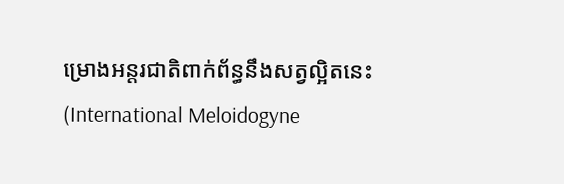ម្រោងអន្តរជាតិពាក់ព័ន្ធនឹងសត្វល្អិតនេះ (International Meloidogyne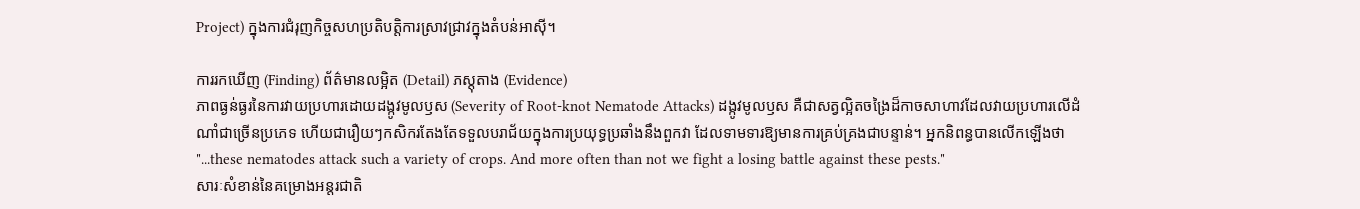Project) ក្នុងការជំរុញកិច្ចសហប្រតិបត្តិការស្រាវជ្រាវក្នុងតំបន់អាស៊ី។

ការរកឃើញ (Finding) ព័ត៌មានលម្អិត (Detail) ភស្តុតាង (Evidence)
ភាពធ្ងន់ធ្ងរនៃការវាយប្រហារដោយដង្កូវមូលឫស (Severity of Root-knot Nematode Attacks) ដង្កូវមូលឫស គឺជាសត្វល្អិតចង្រៃដ៏កាចសាហាវដែលវាយប្រហារលើដំណាំជាច្រើនប្រភេទ ហើយជារឿយៗកសិករតែងតែទទួលបរាជ័យក្នុងការប្រយុទ្ធប្រឆាំងនឹងពួកវា ដែលទាមទារឱ្យមានការគ្រប់គ្រងជាបន្ទាន់។ អ្នកនិពន្ធបានលើកឡើងថា "...these nematodes attack such a variety of crops. And more often than not we fight a losing battle against these pests."
សារៈសំខាន់នៃគម្រោងអន្តរជាតិ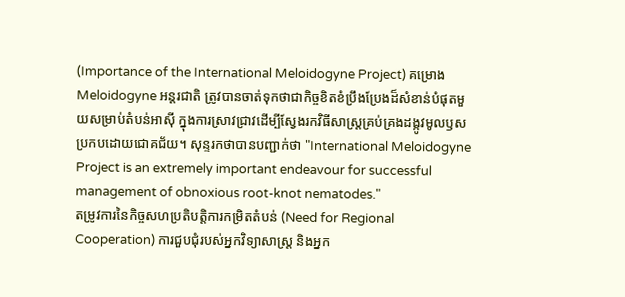(Importance of the International Meloidogyne Project) គម្រោង Meloidogyne អន្តរជាតិ ត្រូវបានចាត់ទុកថាជាកិច្ចខិតខំប្រឹងប្រែងដ៏សំខាន់បំផុតមួយសម្រាប់តំបន់អាស៊ី ក្នុងការស្រាវជ្រាវដើម្បីស្វែងរកវិធីសាស្រ្តគ្រប់គ្រងដង្កូវមូលឫសប្រកបដោយជោគជ័យ។ សុន្ទរកថាបានបញ្ជាក់ថា "International Meloidogyne Project is an extremely important endeavour for successful management of obnoxious root-knot nematodes."
តម្រូវការនៃកិច្ចសហប្រតិបត្តិការកម្រិតតំបន់ (Need for Regional Cooperation) ការជួបជុំរបស់អ្នកវិទ្យាសាស្ត្រ និងអ្នក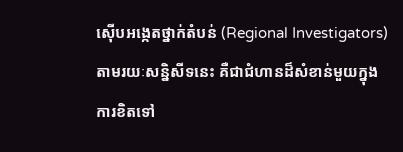ស៊ើបអង្កេតថ្នាក់តំបន់ (Regional Investigators) តាមរយៈសន្និសីទនេះ គឺជាជំហានដ៏សំខាន់មួយក្នុងការខិតទៅ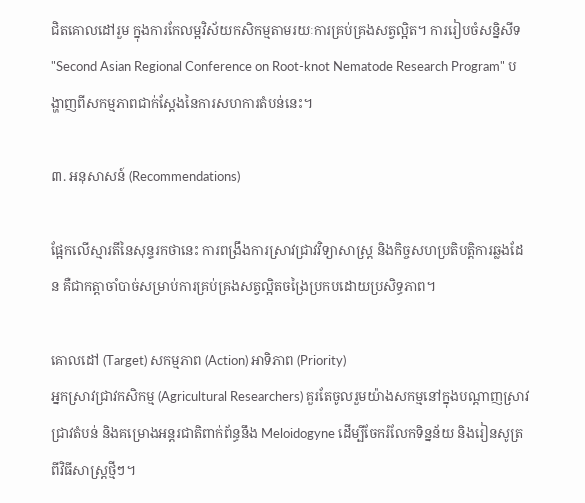ជិតគោលដៅរួម ក្នុងការកែលម្អវិស័យកសិកម្មតាមរយៈការគ្រប់គ្រងសត្វល្អិត។ ការរៀបចំសន្និសីទ "Second Asian Regional Conference on Root-knot Nematode Research Program" បង្ហាញពីសកម្មភាពជាក់ស្តែងនៃការសហការតំបន់នេះ។

៣. អនុសាសន៍ (Recommendations)

ផ្អែកលើស្មារតីនៃសុន្ទរកថានេះ ការពង្រឹងការស្រាវជ្រាវវិទ្យាសាស្ត្រ និងកិច្ចសហប្រតិបត្តិការឆ្លងដែន គឺជាកត្តាចាំបាច់សម្រាប់ការគ្រប់គ្រងសត្វល្អិតចង្រៃប្រកបដោយប្រសិទ្ធភាព។

គោលដៅ (Target) សកម្មភាព (Action) អាទិភាព (Priority)
អ្នកស្រាវជ្រាវកសិកម្ម (Agricultural Researchers) គួរតែចូលរួមយ៉ាងសកម្មនៅក្នុងបណ្តាញស្រាវជ្រាវតំបន់ និងគម្រោងអន្តរជាតិពាក់ព័ន្ធនឹង Meloidogyne ដើម្បីចែករំលែកទិន្នន័យ និងរៀនសូត្រពីវិធីសាស្ត្រថ្មីៗ។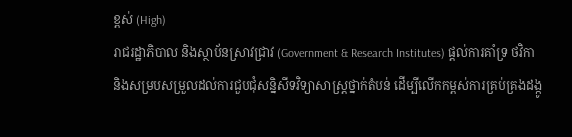ខ្ពស់ (High)
រាជរដ្ឋាភិបាល និងស្ថាប័នស្រាវជ្រាវ (Government & Research Institutes) ផ្តល់ការគាំទ្រ ថវិកា និងសម្របសម្រួលដល់ការជួបជុំសន្និសីទវិទ្យាសាស្ត្រថ្នាក់តំបន់ ដើម្បីលើកកម្ពស់ការគ្រប់គ្រងដង្កូ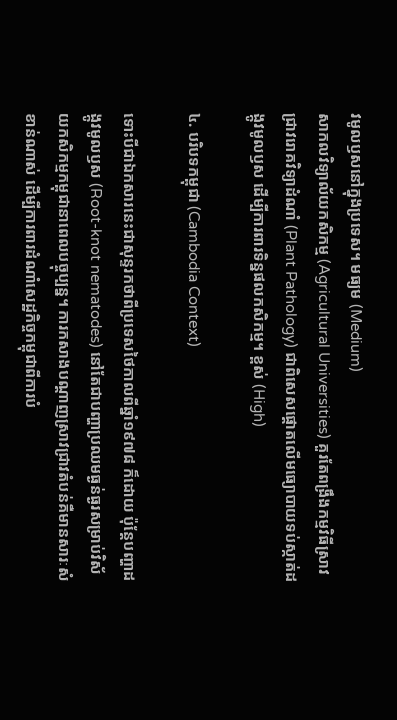វមូលឫសនៅក្នុងប្រទេស។ មធ្យម (Medium)
សាកលវិទ្យាល័យកសិកម្ម (Agricultural Universities) គួរតែពង្រឹងកម្មវិធីស្រាវជ្រាវរោគវិទ្យាដំណាំ (Plant Pathology) ជាពិសេសផ្តោតលើមធ្យោបាយទប់ស្កាត់ដង្កូវមូលឫស ដើម្បីការពារទិន្នផលកសិកម្ម។ ខ្ពស់ (High)

៤. បរិបទកម្ពុជា (Cambodia Context)

ទោះបីជាឯកសារនេះជាសុន្ទរកថាពីប្រទេសថៃកាលពីឆ្នាំ១៩៧៨ ក៏ដោយ ប៉ុន្តែបញ្ហាដង្កូវមូលឫស (Root-knot nematodes) នៅតែជាបញ្ហាប្រឈមធ្ងន់ធ្ងរសម្រាប់វិស័យកសិកម្មកម្ពុជានាពេលបច្ចុប្បន្ន។ ការកសាងបណ្តាញស្រាវជ្រាវតំបន់គឺមានសារៈសំខាន់ណាស់ ដើម្បីការពារដំណាំសេដ្ឋកិច្ចកម្ពុជាពីការបំ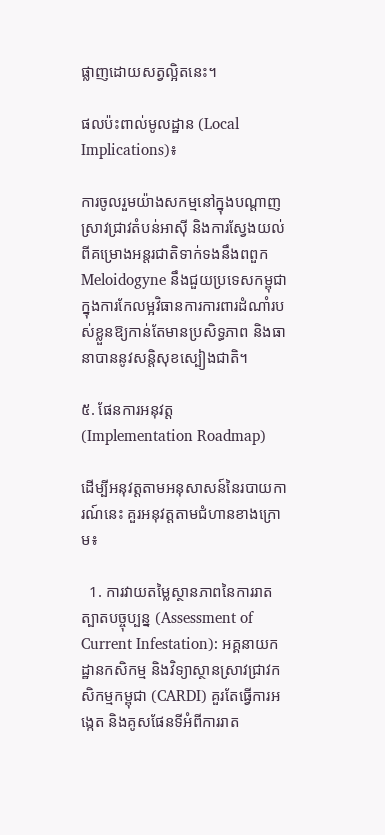ផ្លាញដោយសត្វល្អិតនេះ។

ផលប៉ះពាល់មូលដ្ឋាន (Local Implications)៖

ការចូលរួមយ៉ាងសកម្មនៅក្នុងបណ្តាញស្រាវជ្រាវតំបន់អាស៊ី និងការស្វែងយល់ពីគម្រោងអន្តរជាតិទាក់ទងនឹងពពួក Meloidogyne នឹងជួយប្រទេសកម្ពុជាក្នុងការកែលម្អវិធានការការពារដំណាំរបស់ខ្លួនឱ្យកាន់តែមានប្រសិទ្ធភាព និងធានាបាននូវសន្តិសុខស្បៀងជាតិ។

៥. ផែនការអនុវត្ត (Implementation Roadmap)

ដើម្បីអនុវត្តតាមអនុសាសន៍នៃរបាយការណ៍នេះ គួរអនុវត្តតាមជំហានខាងក្រោម៖

  1. ការវាយតម្លៃស្ថានភាពនៃការរាតត្បាតបច្ចុប្បន្ន (Assessment of Current Infestation): អគ្គនាយកដ្ឋានកសិកម្ម និងវិទ្យាស្ថានស្រាវជ្រាវកសិកម្មកម្ពុជា (CARDI) គួរតែធ្វើការអង្កេត និងគូសផែនទីអំពីការរាត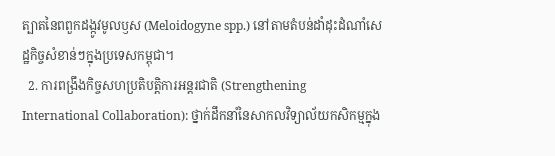ត្បាតនៃពពួកដង្កូវមូលឫស (Meloidogyne spp.) នៅតាមតំបន់ដាំដុះដំណាំសេដ្ឋកិច្ចសំខាន់ៗក្នុងប្រទេសកម្ពុជា។
  2. ការពង្រឹងកិច្ចសហប្រតិបត្តិការអន្តរជាតិ (Strengthening International Collaboration): ថ្នាក់ដឹកនាំនៃសាកលវិទ្យាល័យកសិកម្មក្នុង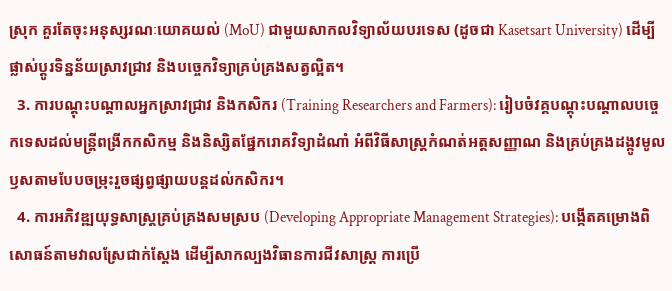ស្រុក គួរតែចុះអនុស្សរណៈយោគយល់ (MoU) ជាមួយសាកលវិទ្យាល័យបរទេស (ដូចជា Kasetsart University) ដើម្បីផ្លាស់ប្តូរទិន្នន័យស្រាវជ្រាវ និងបច្ចេកវិទ្យាគ្រប់គ្រងសត្វល្អិត។
  3. ការបណ្តុះបណ្តាលអ្នកស្រាវជ្រាវ និងកសិករ (Training Researchers and Farmers): រៀបចំវគ្គបណ្តុះបណ្តាលបច្ចេកទេសដល់មន្ត្រីពង្រីកកសិកម្ម និងនិស្សិតផ្នែករោគវិទ្យាដំណាំ អំពីវិធីសាស្ត្រកំណត់អត្តសញ្ញាណ និងគ្រប់គ្រងដង្កូវមូលឫសតាមបែបចម្រុះរួចផ្សព្វផ្សាយបន្តដល់កសិករ។
  4. ការអភិវឌ្ឍយុទ្ធសាស្ត្រគ្រប់គ្រងសមស្រប (Developing Appropriate Management Strategies): បង្កើតគម្រោងពិសោធន៍តាមវាលស្រែជាក់ស្តែង ដើម្បីសាកល្បងវិធានការជីវសាស្រ្ត ការប្រើ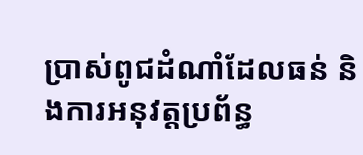ប្រាស់ពូជដំណាំដែលធន់ និងការអនុវត្តប្រព័ន្ធ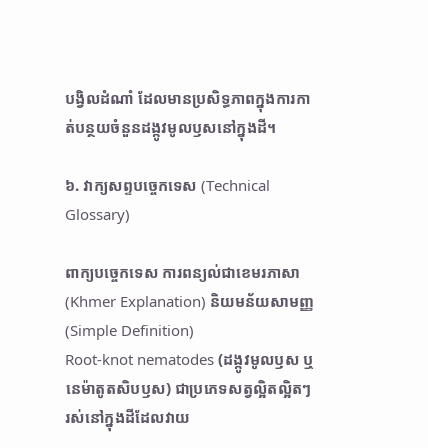បង្វិលដំណាំ ដែលមានប្រសិទ្ធភាពក្នុងការកាត់បន្ថយចំនួនដង្កូវមូលឫសនៅក្នុងដី។

៦. វាក្យសព្ទបច្ចេកទេស (Technical Glossary)

ពាក្យបច្ចេកទេស ការពន្យល់ជាខេមរភាសា (Khmer Explanation) និយមន័យសាមញ្ញ (Simple Definition)
Root-knot nematodes (ដង្កូវមូលឫស ឬនេម៉ាតូតសិបឫស) ជាប្រភេទសត្វល្អិតល្អិតៗរស់នៅក្នុងដីដែលវាយ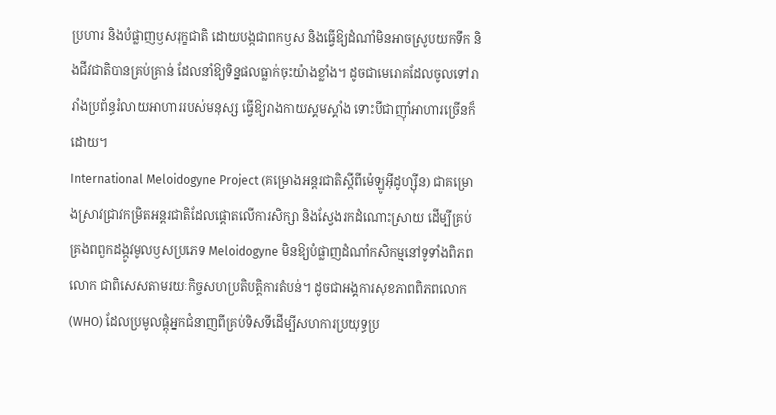ប្រហារ និងបំផ្លាញឫសរុក្ខជាតិ ដោយបង្កជាពកឫស និងធ្វើឱ្យដំណាំមិនអាចស្រូបយកទឹក និងជីវជាតិបានគ្រប់គ្រាន់ ដែលនាំឱ្យទិន្នផលធ្លាក់ចុះយ៉ាងខ្លាំង។ ដូចជាមេរោគដែលចូលទៅរារាំងប្រព័ន្ធរំលាយអាហាររបស់មនុស្ស ធ្វើឱ្យរាងកាយស្គមស្គាំង ទោះបីជាញ៉ាំអាហារច្រើនក៏ដោយ។
International Meloidogyne Project (គម្រោងអន្តរជាតិស្តីពីម៉េឡូអ៊ីដូហ្ស៊ីន) ជាគម្រោងស្រាវជ្រាវកម្រិតអន្តរជាតិដែលផ្តោតលើការសិក្សា និងស្វែងរកដំណោះស្រាយ ដើម្បីគ្រប់គ្រងពពួកដង្កូវមូលឫសប្រភេទ Meloidogyne មិនឱ្យបំផ្លាញដំណាំកសិកម្មនៅទូទាំងពិភពលោក ជាពិសេសតាមរយៈកិច្ចសហប្រតិបត្តិការតំបន់។ ដូចជាអង្គការសុខភាពពិភពលោក (WHO) ដែលប្រមូលផ្តុំអ្នកជំនាញពីគ្រប់ទិសទីដើម្បីសហការប្រយុទ្ធប្រ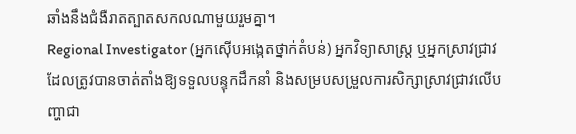ឆាំងនឹងជំងឺរាតត្បាតសកលណាមួយរួមគ្នា។
Regional Investigator (អ្នកស៊ើបអង្កេតថ្នាក់តំបន់) អ្នកវិទ្យាសាស្ត្រ ឬអ្នកស្រាវជ្រាវដែលត្រូវបានចាត់តាំងឱ្យទទួលបន្ទុកដឹកនាំ និងសម្របសម្រួលការសិក្សាស្រាវជ្រាវលើបញ្ហាជា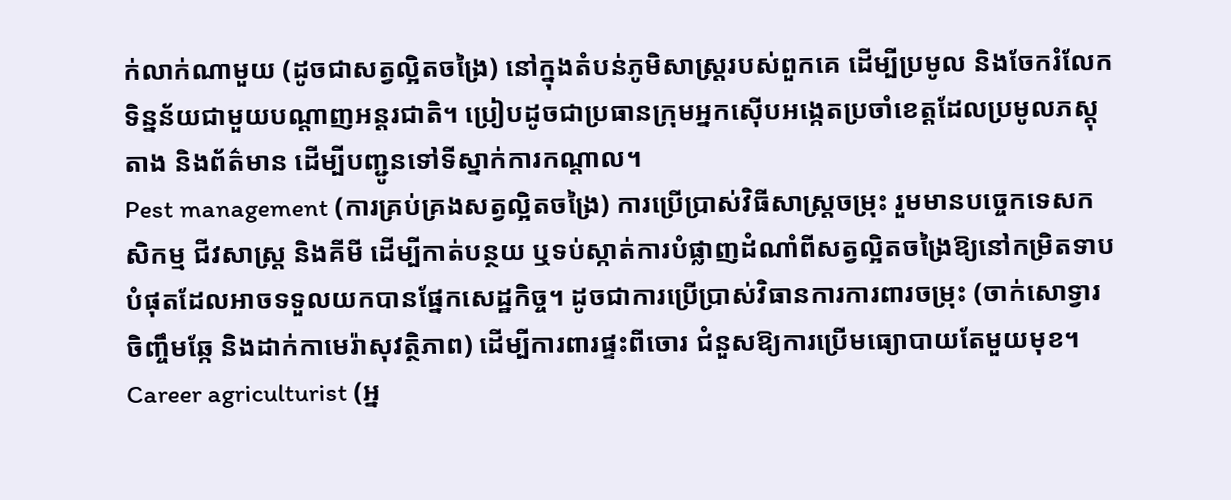ក់លាក់ណាមួយ (ដូចជាសត្វល្អិតចង្រៃ) នៅក្នុងតំបន់ភូមិសាស្ត្ររបស់ពួកគេ ដើម្បីប្រមូល និងចែករំលែកទិន្នន័យជាមួយបណ្តាញអន្តរជាតិ។ ប្រៀបដូចជាប្រធានក្រុមអ្នកស៊ើបអង្កេតប្រចាំខេត្តដែលប្រមូលភស្តុតាង និងព័ត៌មាន ដើម្បីបញ្ជូនទៅទីស្នាក់ការកណ្តាល។
Pest management (ការគ្រប់គ្រងសត្វល្អិតចង្រៃ) ការប្រើប្រាស់វិធីសាស្ត្រចម្រុះ រួមមានបច្ចេកទេសកសិកម្ម ជីវសាស្ត្រ និងគីមី ដើម្បីកាត់បន្ថយ ឬទប់ស្កាត់ការបំផ្លាញដំណាំពីសត្វល្អិតចង្រៃឱ្យនៅកម្រិតទាបបំផុតដែលអាចទទួលយកបានផ្នែកសេដ្ឋកិច្ច។ ដូចជាការប្រើប្រាស់វិធានការការពារចម្រុះ (ចាក់សោទ្វារ ចិញ្ចឹមឆ្កែ និងដាក់កាមេរ៉ាសុវត្ថិភាព) ដើម្បីការពារផ្ទះពីចោរ ជំនួសឱ្យការប្រើមធ្យោបាយតែមួយមុខ។
Career agriculturist (អ្ន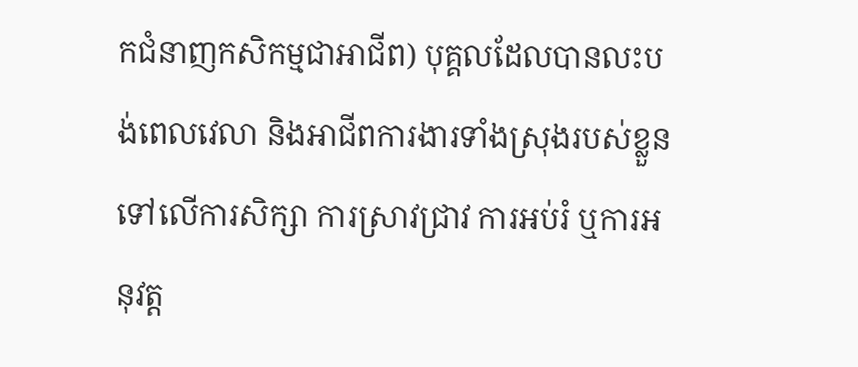កជំនាញកសិកម្មជាអាជីព) បុគ្គលដែលបានលះបង់ពេលវេលា និងអាជីពការងារទាំងស្រុងរបស់ខ្លួនទៅលើការសិក្សា ការស្រាវជ្រាវ ការអប់រំ ឬការអនុវត្ត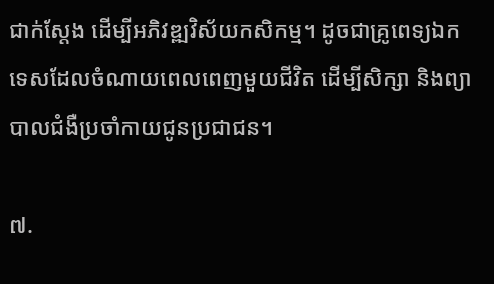ជាក់ស្តែង ដើម្បីអភិវឌ្ឍវិស័យកសិកម្ម។ ដូចជាគ្រូពេទ្យឯកទេសដែលចំណាយពេលពេញមួយជីវិត ដើម្បីសិក្សា និងព្យាបាលជំងឺប្រចាំកាយជូនប្រជាជន។

៧.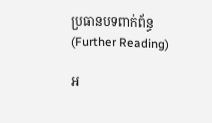ប្រធានបទពាក់ព័ន្ធ (Further Reading)

អ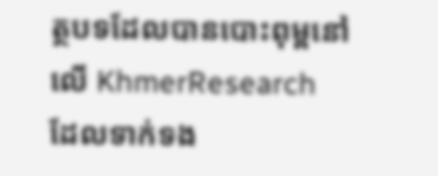ត្ថបទដែលបានបោះពុម្ពនៅលើ KhmerResearch ដែលទាក់ទង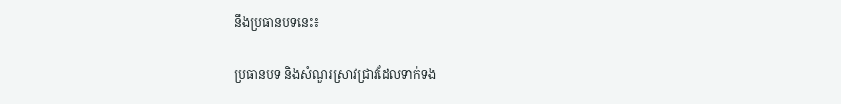នឹងប្រធានបទនេះ៖

ប្រធានបទ និងសំណួរស្រាវជ្រាវដែលទាក់ទង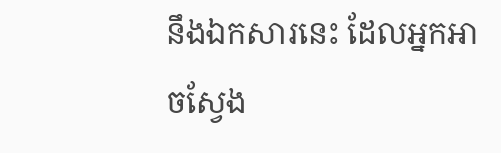នឹងឯកសារនេះ ដែលអ្នកអាចស្វែង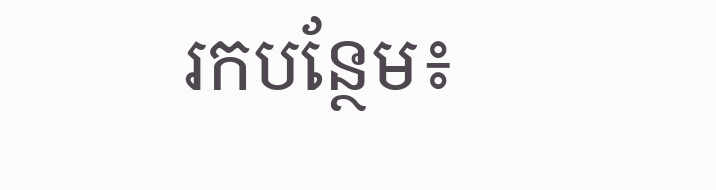រកបន្ថែម៖